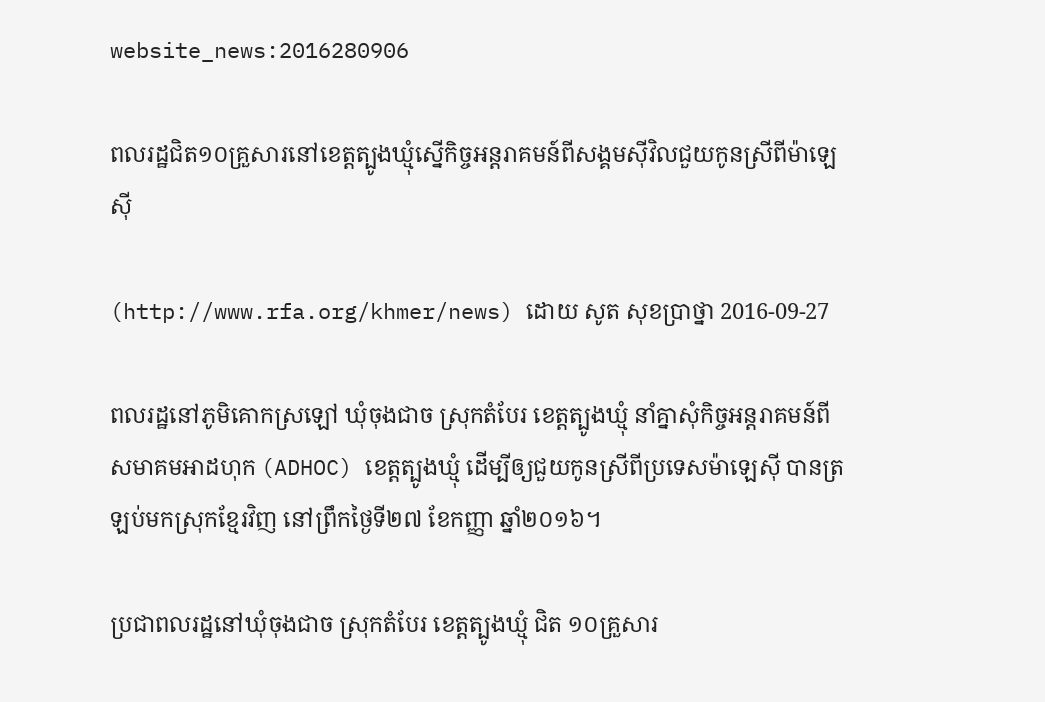website_news:2016280906

ពលរដ្ឋជិត១០គ្រួសារនៅខេត្តត្បូងឃ្មុំស្នើកិច្ចអន្តរាគមន៍ពីសង្គមស៊ីវិលជួយកូនស្រីពីម៉ាឡេស៊ី

(http://www.rfa.org/khmer/news) ដោយ សូត សុខប្រាថ្នា 2016-09-27

ពលរដ្ឋនៅភូមិគោកស្រឡៅ ឃុំចុងជាច ស្រុកតំបែរ ខេត្តត្បូងឃ្មុំ នាំគ្នាសុំកិច្ចអន្តរាគមន៍ពីសមាគមអាដហុក (ADHOC) ខេត្តត្បូងឃ្មុំ ដើម្បីឲ្យជួយកូនស្រីពីប្រទេសម៉ាឡេស៊ី បានត្រឡប់មកស្រុកខ្មែរវិញ នៅព្រឹកថ្ងៃទី២៧ ខែកញ្ញា ឆ្នាំ២០១៦។

ប្រជាពលរដ្ឋនៅឃុំចុងជាច ស្រុកតំបែរ ខេត្តត្បូងឃ្មុំ ជិត ១០គ្រួសារ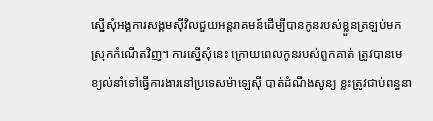ស្នើសុំអង្គការសង្គមស៊ីវិលជួយអន្តរាគមន៍ដើម្បីបានកូនរបស់ខ្លួនត្រឡប់មកស្រុកកំណើតវិញ។ ការស្នើសុំនេះ ក្រោយពេលកូនរបស់ពួកគាត់ ត្រូវបានមេខ្យល់នាំទៅធ្វើការងារនៅប្រទេសម៉ាឡេស៊ី បាត់ដំណឹងសូន្យ ខ្លះត្រូវជាប់ពន្ធនា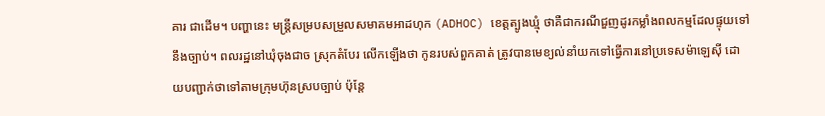គារ ជាដើម។ បញ្ហានេះ មន្ត្រីសម្របសម្រួលសមាគមអាដហុក (ADHOC) ខេត្តត្បូងឃ្មុំ ថាគឺជាករណីជួញដូរកម្លាំងពលកម្មដែលផ្ទុយទៅនឹងច្បាប់។ ពលរដ្ឋនៅឃុំចុងជាច ស្រុកតំបែរ លើកឡើងថា កូនរបស់ពួកគាត់ ត្រូវបានមេខ្យល់នាំយកទៅធ្វើការនៅប្រទេសម៉ាឡេស៊ី ដោយបញ្ជាក់ថាទៅតាមក្រុមហ៊ុនស្របច្បាប់ ប៉ុន្តែ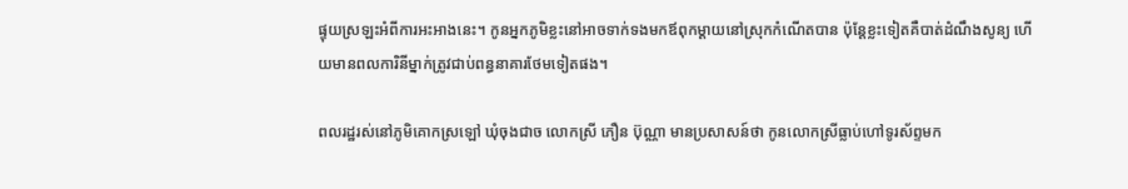ផ្ទុយស្រឡះអំពីការអះអាងនេះ។ កូនអ្នកភូមិខ្លះនៅអាចទាក់ទងមកឪពុកម្ដាយនៅស្រុកកំណើតបាន ប៉ុន្តែខ្លះទៀតគឺបាត់ដំណឹងសូន្យ ហើយមានពលការិនីម្នាក់ត្រូវជាប់ពន្ធនាគារថែមទៀតផង។

ពលរដ្ឋរស់នៅភូមិគោកស្រឡៅ ឃុំចុងជាច លោកស្រី ភឿន ប៊ុណ្ណា មានប្រសាសន៍ថា កូនលោកស្រីធ្លាប់ហៅទូរស័ព្ទមក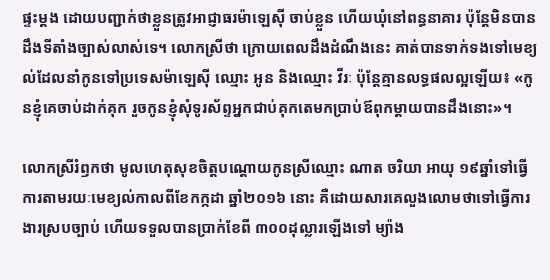ផ្ទះម្តង ដោយបញ្ជាក់ថាខ្លួនត្រូវអាជ្ញាធរម៉ាឡេស៊ី ចាប់ខ្លួន ហើយឃុំនៅពន្ធនាគារ ប៉ុន្តែមិនបានដឹងទីតាំងច្បាស់លាស់ទេ។ លោកស្រីថា ក្រោយពេលដឹងដំណឹងនេះ គាត់បានទាក់ទងទៅមេខ្យល់ដែលនាំកូនទៅប្រទេសម៉ាឡេស៊ី ឈ្មោះ អូន និងឈ្មោះ វីរៈ ប៉ុន្តែគ្មានលទ្ធផលល្អឡើយ៖ «កូនខ្ញុំគេចាប់ដាក់គុក រួចកូនខ្ញុំសុំទូរស័ព្ទអ្នកជាប់គុកតេមកប្រាប់ឪពុកម្ដាយបានដឹងនោះ»។

លោកស្រីរំឭកថា មូលហេតុសុខចិត្តបណ្តោយកូនស្រីឈ្មោះ ណាត ចរិយា អាយុ ១៩ឆ្នាំទៅធ្វើការតាមរយៈមេខ្យល់កាលពីខែកក្កដា ឆ្នាំ២០១៦ នោះ គឺដោយសារគេលួងលោមថាទៅធ្វើការងារស្របច្បាប់ ហើយទទួលបានប្រាក់ខែពី ៣០០ដុល្លារឡើងទៅ ម្យ៉ាង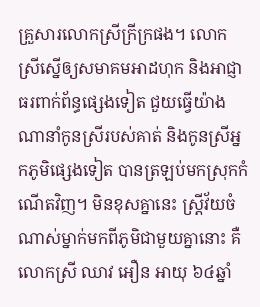គ្រួសារលោកស្រីក្រីក្រផង។ លោកស្រីស្នើឲ្យសមាគមអាដហុក និងអាជ្ញាធរពាក់ព័ន្ធផ្សេងទៀត ជួយធ្វើយ៉ាងណានាំកូនស្រីរបស់គាត់ និងកូនស្រីអ្នកភូមិផ្សេងទៀត បានត្រឡប់មកស្រុកកំណើតវិញ។ មិនខុសគ្នានេះ ស្ត្រីវ័យចំណាស់ម្នាក់មកពីភូមិជាមួយគ្នានោះ គឺលោកស្រី ឈាវ អឿន អាយុ ៦៤ឆ្នាំ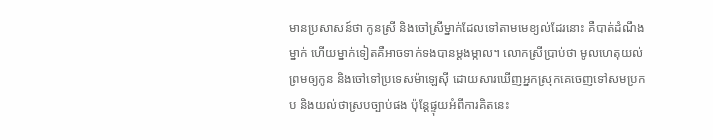មានប្រសាសន៍ថា កូនស្រី និងចៅស្រីម្នាក់ដែលទៅតាមមេខ្យល់ដែរនោះ គឺបាត់ដំណឹងម្នាក់ ហើយម្នាក់ទៀតគឺអាចទាក់ទងបានម្តងម្កាល។ លោកស្រីប្រាប់ថា មូលហេតុយល់ព្រមឲ្យកូន និងចៅទៅប្រទេសម៉ាឡេស៊ី ដោយសារឃើញអ្នកស្រុកគេចេញទៅសមប្រកប និងយល់ថាស្របច្បាប់ផង ប៉ុន្តែផ្ទុយអំពីការគិតនេះ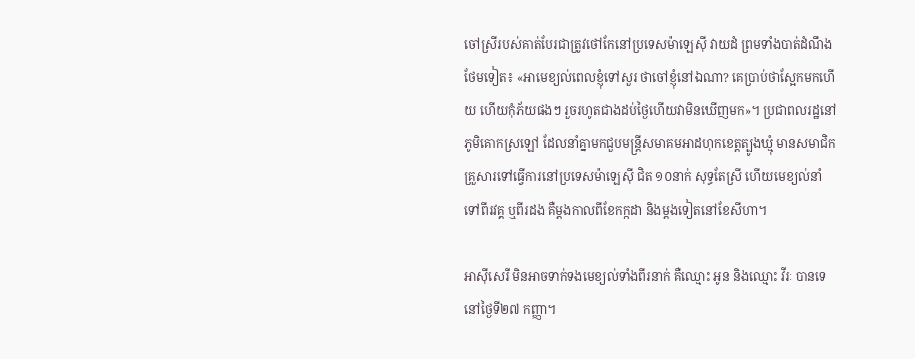ចៅស្រីរបស់គាត់បែរជាត្រូវថៅកែនៅប្រទេសម៉ាឡេស៊ី វាយដំ ព្រមទាំងបាត់ដំណឹងថែមទៀត៖ «អាមេខ្យល់ពេលខ្ញុំទៅសួរ ថាចៅខ្ញុំនៅឯណា? គេប្រាប់ថាស្អែកមកហើយ ហើយកុំភ័យផងៗ រួចរហូតជាងដប់ថ្ងៃហើយវាមិនឃើញមក»។ ប្រជាពលរដ្ឋនៅភូមិគោកស្រឡៅ ដែលនាំគ្នាមកជួបមន្ត្រីសមាគមអាដហុកខេត្តត្បូងឃ្មុំ មានសមាជិកគ្រួសារទៅធ្វើការនៅប្រទេសម៉ាឡេស៊ី ជិត ១០នាក់ សុទ្ធតែស្រី ហើយមេខ្យល់នាំទៅពីរវគ្គ ឬពីរដង គឺម្តងកាលពីខែកក្កដា និងម្តងទៀតនៅខែសីហា។

អាស៊ីសេរី មិនអាចទាក់ទងមេខ្យល់ទាំងពីរនាក់ គឺឈ្មោះ អូន និងឈ្មោះ វីរៈ បានទេនៅថ្ងៃទី២៧ កញ្ញា។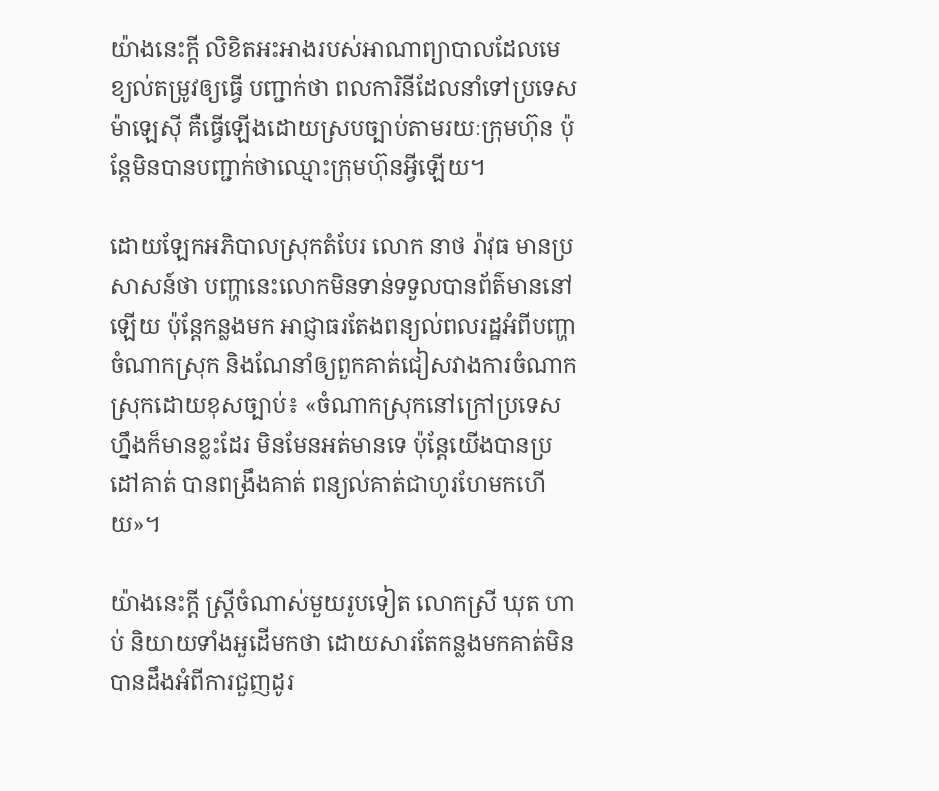យ៉ាងនេះក្តី លិខិតអះអាងរបស់អាណាព្យាបាលដែលមេខ្យល់តម្រូវឲ្យធ្វើ បញ្ជាក់ថា ពលការិនីដែលនាំទៅប្រទេសម៉ាឡេស៊ី គឺធ្វើឡើងដោយស្របច្បាប់តាមរយៈក្រុមហ៊ុន ប៉ុន្តែមិនបានបញ្ជាក់ថាឈ្មោះក្រុមហ៊ុនអ្វីឡើយ។

ដោយឡែកអភិបាលស្រុកតំបែរ លោក នាថ រ៉ាវុធ មានប្រសាសន៍ថា បញ្ហានេះលោកមិនទាន់ទទួលបានព័ត៌មាននៅឡើយ ប៉ុន្តែកន្លងមក អាជ្ញាធរតែងពន្យល់ពលរដ្ឋអំពីបញ្ហាចំណាកស្រុក និងណែនាំឲ្យពួកគាត់ជៀសវាងការចំណាកស្រុកដោយខុសច្បាប់៖ «ចំណាកស្រុកនៅក្រៅប្រទេសហ្នឹងក៏មានខ្លះដែរ មិនមែនអត់មានទេ ប៉ុន្តែយើងបានប្រដៅគាត់ បានពង្រឹងគាត់ ពន្យល់គាត់ជាហូរហែមកហើយ»។

យ៉ាងនេះក្តី ស្ត្រីចំណាស់មួយរូបទៀត លោកស្រី ឃុត ហាប់ និយាយទាំងអួដើមកថា ដោយសារតែកន្លងមកគាត់មិនបានដឹងអំពីការជួញដូរ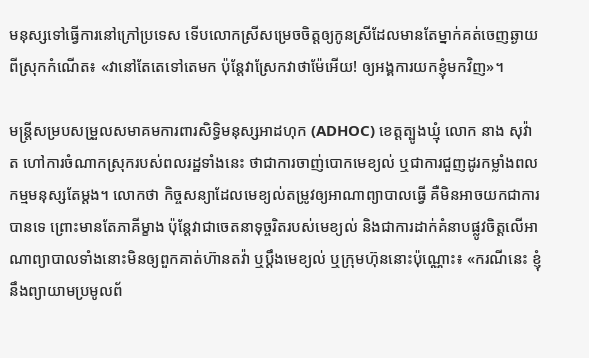មនុស្សទៅធ្វើការនៅក្រៅប្រទេស ទើបលោកស្រីសម្រេចចិត្តឲ្យកូនស្រីដែលមានតែម្នាក់គត់ចេញឆ្ងាយពីស្រុកកំណើត៖ «វានៅតែតេទៅតេមក ប៉ុន្តែវាស្រែកវាថាម៉ែអើយ! ឲ្យអង្គការយកខ្ញុំមកវិញ»។

មន្ត្រីសម្របសម្រួលសមាគមការពារសិទ្ធិមនុស្សអាដហុក (ADHOC) ខេត្តត្បូងឃ្មុំ លោក នាង សុវ៉ាត ហៅការចំណាកស្រុករបស់ពលរដ្ឋទាំងនេះ ថាជាការចាញ់បោកមេខ្យល់ ឬជាការជួញដូរកម្លាំងពលកម្មមនុស្សតែម្តង។ លោកថា កិច្ចសន្យាដែលមេខ្យល់តម្រូវឲ្យអាណាព្យាបាលធ្វើ គឺមិនអាចយកជាការបានទេ ព្រោះមានតែភាគីម្ខាង ប៉ុន្តែវាជាចេតនាទុច្ចរិតរបស់មេខ្យល់ និងជាការដាក់គំនាបផ្លូវចិត្តលើអាណាព្យាបាលទាំងនោះមិនឲ្យពួកគាត់ហ៊ានតវ៉ា ឬប្ដឹងមេខ្យល់ ឬក្រុមហ៊ុននោះប៉ុណ្ណោះ៖ «ករណីនេះ ខ្ញុំនឹងព្យាយាមប្រមូលព័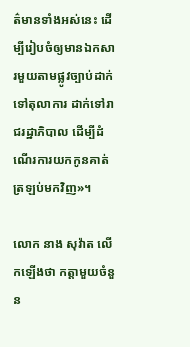ត៌មានទាំងអស់នេះ ដើម្បីរៀបចំឲ្យមានឯកសារមួយតាមផ្លូវច្បាប់ដាក់ទៅតុលាការ ដាក់ទៅរាជរដ្ឋាភិបាល ដើម្បីដំណើរការយកកូនគាត់ត្រឡប់មកវិញ»។

លោក នាង សុវ៉ាត លើកឡើងថា កត្តាមួយចំនួន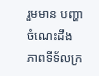រួមមាន បញ្ហាចំណេះដឹង ភាពទីទ័លក្រ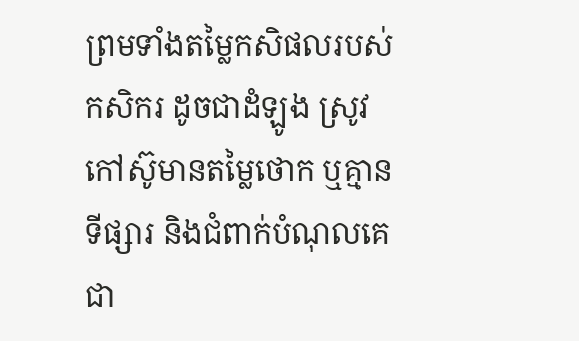ព្រមទាំងតម្លៃកសិផលរបស់កសិករ ដូចជាដំឡូង ស្រូវ កៅស៊ូមានតម្លៃថោក ឬគ្មានទីផ្សារ និងជំពាក់បំណុលគេជា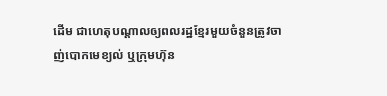ដើម ជាហេតុបណ្ដាលឲ្យពលរដ្ឋខ្មែរមួយចំនួនត្រូវចាញ់បោកមេខ្យល់ ឬក្រុមហ៊ុន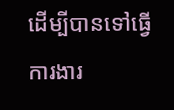ដើម្បីបានទៅធ្វើការងារ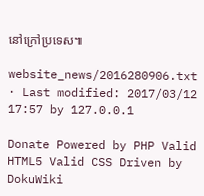នៅក្រៅប្រទេស៕

website_news/2016280906.txt · Last modified: 2017/03/12 17:57 by 127.0.0.1

Donate Powered by PHP Valid HTML5 Valid CSS Driven by DokuWiki